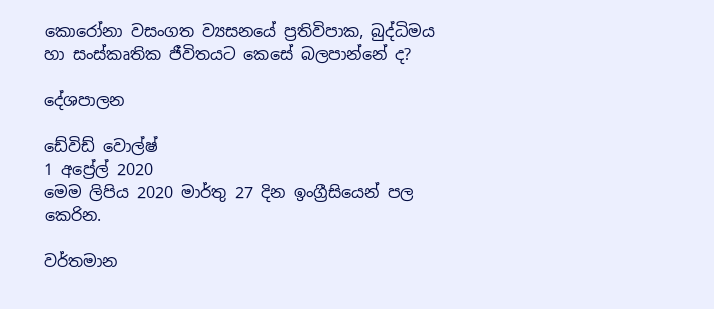කොරෝනා වසංගත ව්‍යසනයේ ප්‍රතිවිපාක, බුද්ධිමය හා සංස්කෘතික ජීවිතයට කෙසේ බලපාන්නේ ද?

දේශපාලන

ඩේවිඩ් වොල්ෂ්
1 අප්‍රේල් 2020
මෙම ලිපිය 2020 මාර්තු 27 දින ඉංග්‍රීසියෙන් පල කෙරින.

වර්තමාන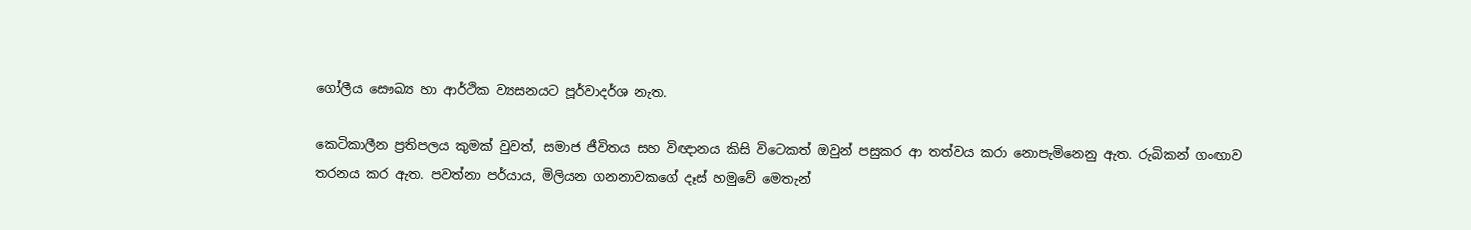ගෝලීය සෞඛ්‍ය හා ආර්ථික ව්‍යසනයට පූර්වාදර්ශ නැත.

කෙටිකාලීන ප්‍රතිපලය කුමක් වුවත්, සමාජ ජීවිතය සහ විඥානය කිසි විටෙකත් ඔවුන් පසුකර ආ තත්වය කරා නොපැමිනෙනු ඇත. රුබිකන් ගංඟාව තරනය කර ඇත. පවත්නා පර්යාය, මිලියන ගනනාවකගේ දෑස් හමුවේ මෙතැන්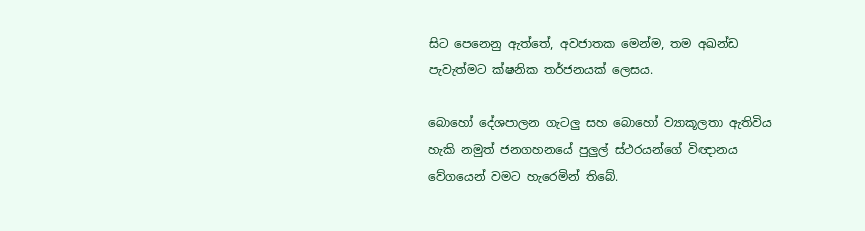සිට පෙනෙනු ඇත්තේ, අවජාතක මෙන්ම, තම අඛන්ඩ පැවැත්මට ක්ෂනික තර්ජනයක් ලෙසය.

බොහෝ දේශපාලන ගැටලු සහ බොහෝ ව්‍යාකූලතා ඇතිවිය හැකි නමුත් ජනගහනයේ පුලුල් ස්ථරයන්ගේ විඥානය වේගයෙන් වමට හැරෙමින් තිබේ.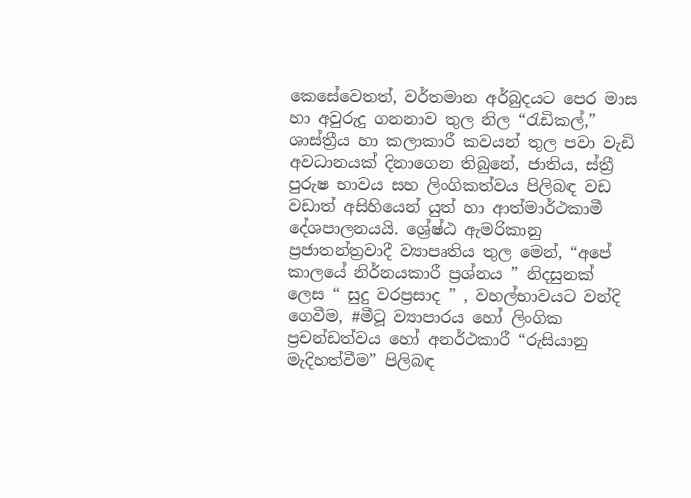කෙසේවෙතත්, වර්තමාන අර්බුදයට පෙර මාස හා අවුරුදු ගනනාව තුල නිල “රැඩිකල්,” ශාස්ත්‍රීය හා කලාකාරී කවයන් තුල පවා වැඩි අවධානයක් දිනාගෙන තිබුනේ, ජාතිය, ස්ත්‍රී පුරුෂ භාවය සහ ලිංගිකත්වය පිලිබඳ වඩ වඩාත් අසිහියෙන් යුත් හා ආත්මාර්ථකාමී දේශපාලනයයි. ශ්‍රේෂ්ඨ ඇමරිකානු ප්‍රජාතන්ත්‍රවාදී ව්‍යාපෘතිය තුල මෙන්, “අපේ කාලයේ නිර්නයකාරී ප්‍රශ්නය ” නිදසුනක් ලෙස “ සුදු වරප්‍රසාද ” , වහල්භාවයට වන්දි ගෙවීම, #මීටූ ව්‍යාපාරය හෝ ලිංගික ප්‍රචන්ඩත්වය හෝ අනර්ථකාරී “රුසියානු මැදිහත්වීම” පිලිබඳ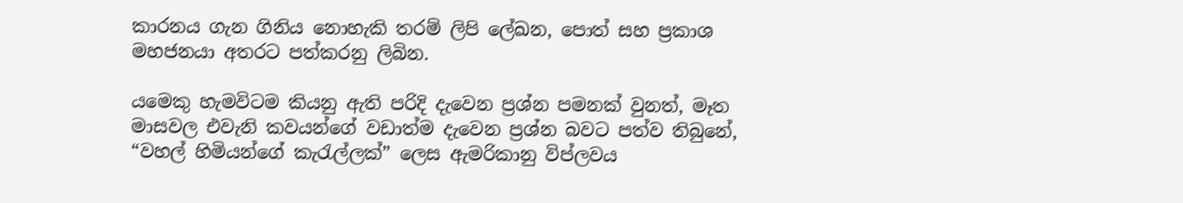කාරනය ගැන ගිනිය නොහැකි තරම් ලිපි ලේඛන, පොත් සහ ප්‍රකාශ මහජනයා අතරට පත්කරනු ලිබින.

යමෙකු හැමවිටම කියනු ඇති පරිදි දැවෙන ප්‍රශ්න පමනක් වුනත්, මෑත මාසවල එවැනි කවයන්ගේ වඩාත්ම දැවෙන ප්‍රශ්න බවට පත්ව තිබුනේ, “වහල් හිමියන්ගේ කැරැල්ලක්” ලෙස ඇමරිකානු විප්ලවය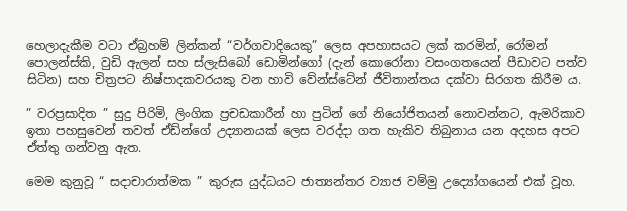හෙලාදැකීම වටා ඒබ්‍රහම් ලින්කන් “වර්ගවාදියෙකු” ලෙස අපහාසයට ලක් කරමින්, රෝමන් පොලන්ස්කි, වුඩි ඇලන් සහ ස්ලැසිබෝ ඩොමින්ගෝ (දැන් කොරෝනා වසංගතයෙන් පීඩාවට පත්ව සිටින) සහ චිත්‍රපට නිෂ්පාදකවරයකු වන හාවි වේන්ස්ටේන් ජීවිතාන්තය දක්වා සිරගත කිරීම ය.

” වරප්‍රසාදිත ” සුදු පිරිමි, ලිංගික ප්‍රචඩකාරීන් හා පුටින් ගේ නියෝජිතයන් නොවන්නට, ඇමරිකාව ඉතා පහසුවෙන් තවත් ඒඩ්න්ගේ උද්‍යානයක් ලෙස වරද්දා ගත හැකිව තිබුනාය යන අදහස අපට ඒත්තු ගන්වනු ඇත.

මෙම කුනුවූ “ සදාචාරාත්මක ” කුරුස යුද්ධයට ජාත්‍යන්තර ව්‍යාජ වම්මු උද්‍යෝගයෙන් එක් වූහ.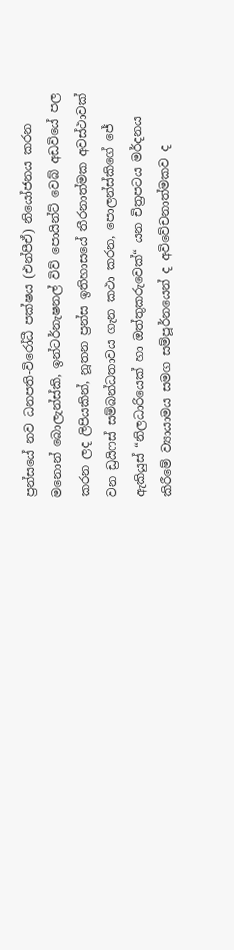ප්‍රන්සයේ නව ධනපති-විරෝධී පක්ෂය (එන්පීඒ) නියෝජනය කරන මනොන් බොලැන්ස්කි, ඉන්ටර්නැෂනල් විව් පොයින්ට් වෙබ් අඩවියේ පල කරන ලද ලිපියකින්, නූතන ප්‍රන්ස ඉතිහාසයේ තීරනාත්මක අවස්ථාවක් වන ඩ්‍රයිෆස් සම්බන්ධතාවය ගැන කථා කරන, පොලන්ස්කිගේ ජේ ඇකියුස් “නිලධාරියෙක් හා ඔත්තුකරුවෙක්“ යන චිත්‍රපටය මර්දනය කිරීමේ ව්‍යායාමය සමග සම්පූර්නයෙන් ද අවිවේචනාත්මකව ද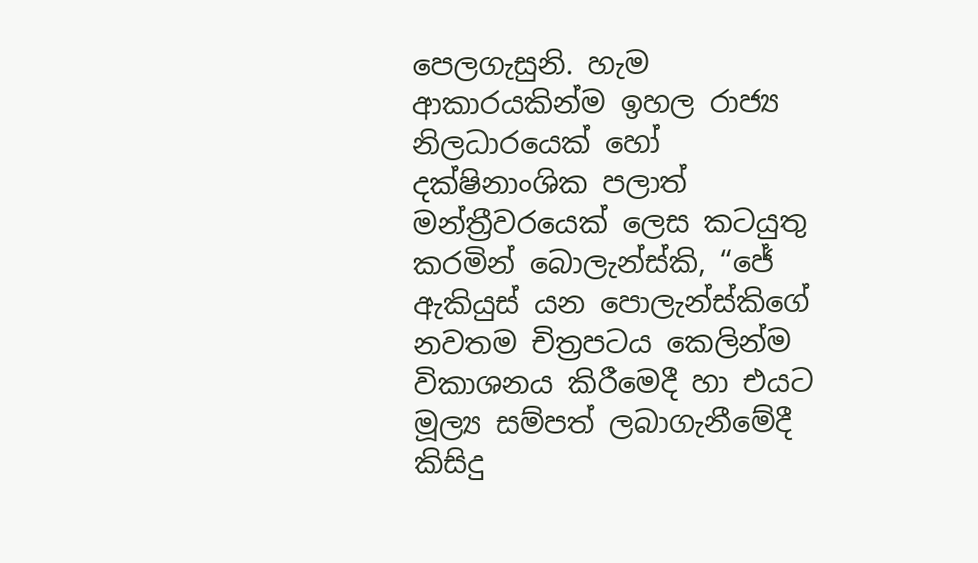පෙලගැසුනි. හැම ආකාරයකින්ම ඉහල රාජ්‍ය නිලධාරයෙක් හෝ දක්ෂිනාංශික පලාත් මන්ත්‍රීවරයෙක් ලෙස කටයුතු කරමින් බොලැන්ස්කි, “ජේ ඇකියුස් යන පොලැන්ස්කිගේ නවතම චිත්‍රපටය කෙලින්ම විකාශනය කිරීමෙදී හා එයට මූල්‍ය සම්පත් ලබාගැනීමේදී කිසිදු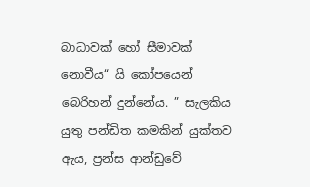බාධාවක් හෝ සීමාවක් නොවීය“ යි කෝපයෙන් බෙරිහන් දුන්නේය. ” සැලකිය යුතු පන්ඩිත කමකින් යුක්තව ඇය, ප්‍රන්ස ආන්ඩුවේ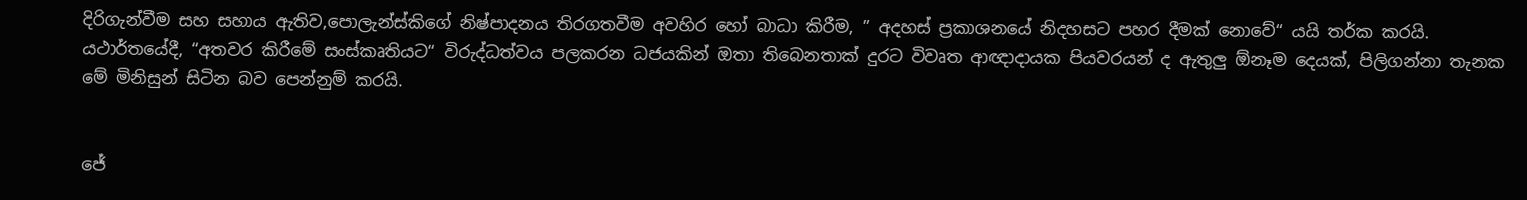දිරිගැන්වීම සහ සහාය ඇතිව,පොලැන්ස්කිගේ නිෂ්පාදනය තිරගතවීම අවහිර හෝ බාධා කිරීම, ” අදහස් ප්‍රකාශනයේ නිදහසට පහර දීමක් නොවේ“ යයි තර්ක කරයි. යථාර්තයේදී, “අතවර කිරීමේ සංස්කෘතියට“ විරුද්ධත්වය පලකරන ධජයකින් ඔතා තිබෙනතාක් දුරට විවෘත ආඥාදායක පියවරයන් ද ඇතුලු ඕනෑම දෙයක්, පිලිගන්නා තැනක මේ මිනිසුන් සිටින බව පෙන්නුම් කරයි.


ජේ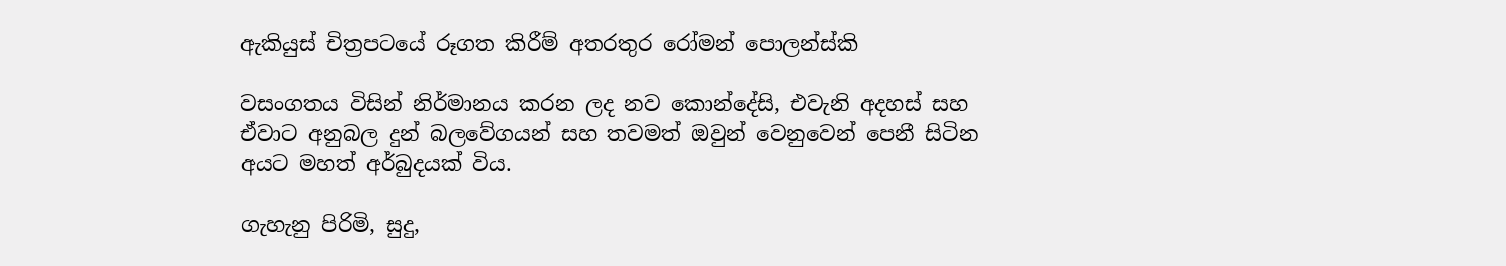ඇකියුස් චිත්‍රපටයේ රූගත කිරීම් අතරතුර රෝමන් පොලන්ස්කි

වසංගතය විසින් නිර්මානය කරන ලද නව කොන්දේසි, එවැනි අදහස් සහ ඒවාට අනුබල දුන් බලවේගයන් සහ තවමත් ඔවුන් වෙනුවෙන් පෙනී සිටින අයට මහත් අර්බුදයක් විය.

ගැහැනු පිරිමි, සුදු,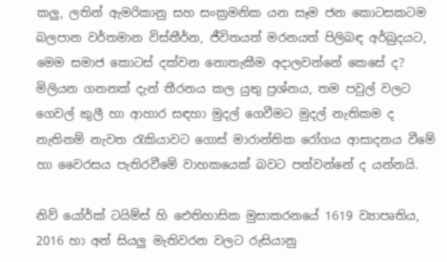කලු, ලතින් ඇමරිකානු සහ සංක්‍රමනික යන සෑම ජන කොටසකටම බලපාන වර්තමාන විස්තීර්න, ජීවිතයත් මරනයත් පිලිබඳ අර්බුදයට, මෙම සමාජ කොටස් දක්වන නොතැකීම අදාලවන්නේ කෙසේ ද? මිලියන ගනනක් දැන් තීරනය කල යුතු ප්‍රශ්නය, තම පවුල් වලට ගෙවල් කුලී හා ආහාර සඳහා මුදල් ගෙවීමට මුදල් නැතිකම ද නැතිනම් නැවත රැකියාවට ගොස් මාරාන්තික රෝගය ආසාදනය වීමේ හා වෛරසය පැතිරවීමේ වාහකයෙක් බවට පත්වන්නේ ද යන්නයි.

නිව් යෝර්ක් ටයිම්ස් හි ඓතිහාසික මුසාකරනයේ 1619 ව්‍යාපෘතිය, 2016 හා අන් සියලු මැතිවරන වලට රුසියානු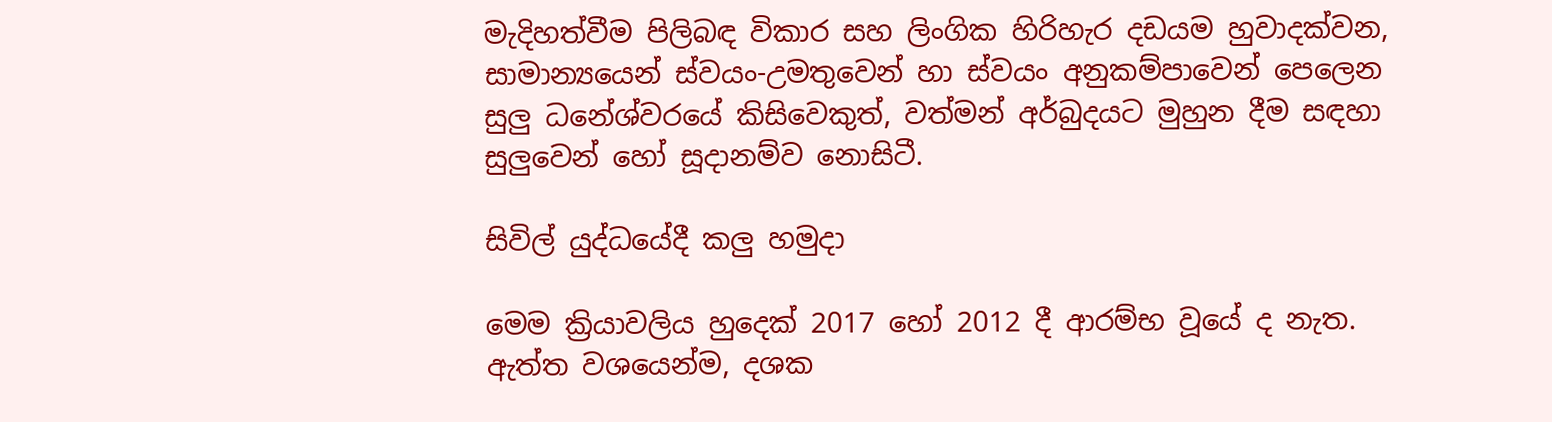මැදිහත්වීම පිලිබඳ විකාර සහ ලිංගික හිරිහැර දඩයම හුවාදක්වන, සාමාන්‍යයෙන් ස්වයං-උමතුවෙන් හා ස්වයං අනුකම්පාවෙන් පෙලෙන සුලු ධනේශ්වරයේ කිසිවෙකුත්, වත්මන් අර්බුදයට මුහුන දීම සඳහා සුලුවෙන් හෝ සූදානම්ව නොසිටී.

සිවිල් යුද්ධයේදී කලු හමුදා

මෙම ක්‍රියාවලිය හුදෙක් 2017 හෝ 2012 දී ආරම්භ වූයේ ද නැත. ඇත්ත වශයෙන්ම, දශක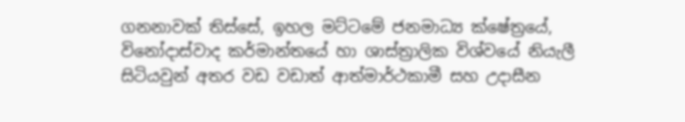ගනනාවක් තිස්සේ, ඉහල මට්ටමේ ජනමාධ්‍ය ක්ෂේත්‍රයේ, විනෝදාස්වාද කර්මාන්තයේ හා ශාස්ත්‍රාලික විශ්වයේ නියැලී සිටියවුන් අතර වඩ වඩාත් ආත්මාර්ථකාමී සහ උදාසීන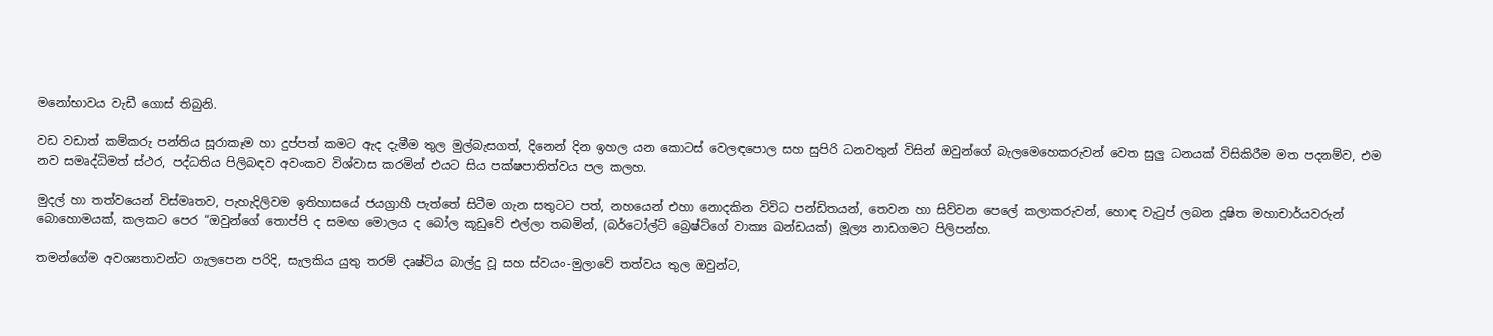මනෝභාවය වැඩී ගොස් තිබුනි.

වඩ වඩාත් කම්කරු පන්තිය සූරාකෑම හා දුප්පත් කමට ඇද දැමීම තුල මුල්බැසගත්, දිනෙන් දින ඉහල යන කොටස් වෙලඳපොල සහ සුපිරි ධනවතුන් විසින් ඔවුන්ගේ බැලමෙහෙකරුවන් වෙත සුලු ධනයක් විසිකිරීම මත පදනම්ව, එම නව සමෘද්ධිමත් ස්ථර, පද්ධතිය පිලිබඳව අවංකව විශ්වාස කරමින් එයට සිය පක්ෂපාතිත්වය පල කලහ.

මුදල් හා තත්වයෙන් විස්මෘතව, පැහැදිලිවම ඉතිහාසයේ ජයග්‍රාහී පැත්තේ සිටීම ගැන සතුටට පත්, නහයෙන් එහා නොදකින විවිධ පන්ඩිතයන්, තෙවන හා සිව්වන පෙලේ කලාකරුවන්, හොඳ වැටුප් ලබන දූෂිත මහාචාර්යවරුන් බොහොමයක්, කලකට පෙර “ඔවුන්ගේ තොප්පි ද සමඟ මොලය ද බෝල කූඩුවේ එල්ලා තබමින්, (බර්ටෝල්ට් බ්‍රෙෂ්ට්ගේ වාක්‍ය ඛන්ඩයක්) මූල්‍ය නාඩගමට පිලිපන්හ.

තමන්ගේම අවශ්‍යතාවන්ට ගැලපෙන පරිදි, සැලකිය යුතු තරම් දෘෂ්ටිය බාල්දු වූ සහ ස්වයං-මුලාවේ තත්වය තුල ඔවුන්ට,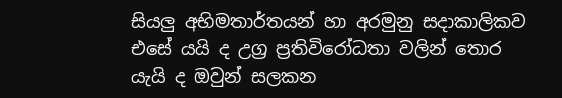සියලු අභිමතාර්තයන් හා අරමුනු සදාකාලිකව එසේ යයි ද උග්‍ර ප්‍රතිවිරෝධතා වලින් තොර යැයි ද ඔවුන් සලකන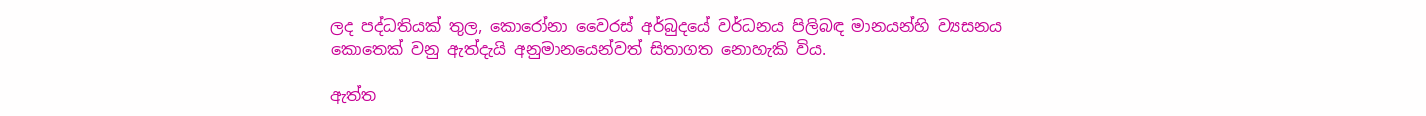ලද පද්ධතියක් තුල, කොරෝනා වෛරස් අර්බුදයේ වර්ධනය පිලිබඳ මානයන්හි ව්‍යසනය කොතෙක් වනු ඇත්දැයි අනුමානයෙන්වත් සිතාගත නොහැකි විය.

ඇත්ත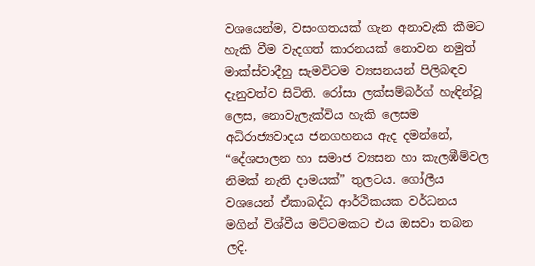වශයෙන්ම, වසංගතයක් ගැන අනාවැකි කීමට හැකි වීම වැදගත් කාරනයක් නොවන නමුත් මාක්ස්වාදීහු සැමවිටම ව්‍යසනයන් පිලිබඳව දැනුවත්ව සිටිති. රෝසා ලක්සම්බර්ග් හැඳින්වූ ලෙස, නොවැලැක්විය හැකි ලෙසම අධිරාජ්‍යවාදය ජනගහනය ඇද දමන්නේ, “දේශපාලන හා සමාජ ව්‍යසන හා කැලඹීම්වල නිමක් නැති දාමයක්” තුලටය. ගෝලීය වශයෙන් ඒකාබද්ධ ආර්ථිකයක වර්ධනය මගින් විශ්වීය මට්ටමකට එය ඔසවා තබන ලදි.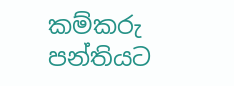කම්කරු පන්තියට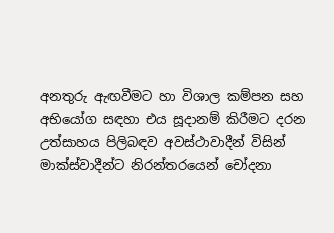අනතුරු ඇඟවීමට හා විශාල කම්පන සහ අභියෝග සඳහා එය සූදානම් කිරීමට දරන උත්සාහය පිලිබඳව අවස්ථාවාදීන් විසින් මාක්ස්වාදීන්ට නිරන්තරයෙන් චෝදනා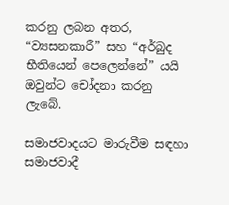කරනු ලබන අතර, “ව්‍යසනකාරී” සහ “අර්බුද භීතියෙන් පෙලෙන්නේ” යයි ඔවුන්ට චෝදනා කරනු ලැබේ.

සමාජවාදයට මාරුවීම සඳහා සමාජවාදී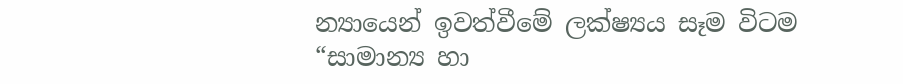න්‍යායෙන් ඉවත්වීමේ ලක්ෂ්‍යය සෑම විටම “සාමාන්‍ය හා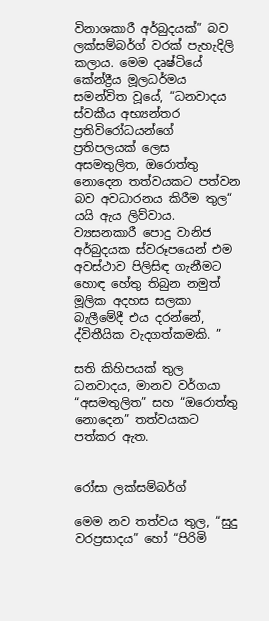විනාශකාරී අර්බුදයක්” බව ලක්සම්බර්ග් වරක් පැහැදිලි කලාය. මෙම දෘෂ්ටියේ කේන්ද්‍රීය මූලධර්මය සමන්විත වූයේ, “ධනවාදය ස්වකීය අභ්‍යන්තර ප්‍රතිවිරෝධයන්ගේ ප්‍රතිපලයක් ලෙස අසමතුලිත, ඔරොත්තු නොදෙන තත්වයකට පත්වන බව අවධාරනය කිරීම තුල“ යයි ඇය ලිව්වාය. ව්‍යසනකාරී පොදු වානිජ අර්බුදයක ස්වරූපයෙන් එම අවස්ථාව පිලිසිඳ ගැනීමට හොඳ හේතු තිබුන නමුත් මූලික අදහස සලකා බැලීමේදී එය දරන්නේ, ද්විතීයික වැදගත්කමකි. ”

සති කිහිපයක් තුල ධනවාදය, මානව වර්ගයා “අසමතුලිත” සහ “ඔරොත්තු නොදෙන” තත්වයකට පත්කර ඇත.


රෝසා ලක්සම්බර්ග්

මෙම නව තත්වය තුල, “සුදු වරප්‍රසාදය” හෝ “පිරිමි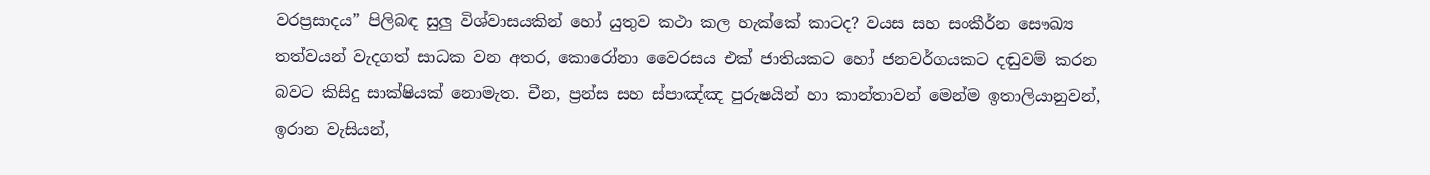වරප්‍රසාදය” පිලිබඳ සුලු විශ්වාසයකින් හෝ යුතුව කථා කල හැක්කේ කාටද? වයස සහ සංකීර්න සෞඛ්‍ය තත්වයන් වැදගත් සාධක වන අතර, කොරෝනා වෛරසය එක් ජාතියකට හෝ ජනවර්ගයකට දඬුවම් කරන බවට කිසිදු සාක්ෂියක් නොමැත. චීන, ප්‍රන්ස සහ ස්පාඤ්ඤ පුරුෂයින් හා කාන්තාවන් මෙන්ම ඉතාලියානුවන්, ඉරාන වැසියන්,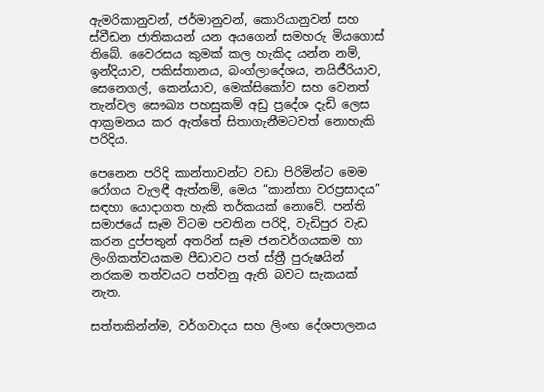ඇමරිකානුවන්, ජර්මානුවන්, කොරියානුවන් සහ ස්වීඩන ජාතිකයන් යන අයගෙන් සමහරු මියගොස් තිබේ. වෛරසය කුමක් කල හැකිද යන්න නම්, ඉන්දියාව, පකිස්තානය, බංග්ලාදේශය, නයිජීරියාව, සෙනෙගල්, කෙන්යාව, මෙක්සිකෝව සහ වෙනත් තැන්වල සෞඛ්‍ය පහසුකම් අඩු ප්‍රදේශ දැඩි ලෙස ආක්‍රමනය කර ඇත්තේ සිතාගැනීමටවත් නොහැකි පරිදිය.

පෙනෙන පරිදි කාන්තාවන්ට වඩා පිරිමින්ට මෙම රෝගය වැලඳී ඇත්නම්, මෙය “කාන්තා වරප්‍රසාදය” සඳහා යොදාගත හැකි තර්කයක් නොවේ. පන්ති සමාජයේ සෑම විටම පවතින පරිදි, වැඩිපුර වැඩ කරන දුප්පතුන් අතරින් සෑම ජනවර්ගයකම හා ලිංගිකත්වයකම පීඩාවට පත් ස්ත්‍රී පුරුෂයින් නරකම තත්වයට පත්වනු ඇති බවට සැකයක් නැත.

සත්තකින්න්ම, වර්ගවාදය සහ ලිංඟ දේශපාලනය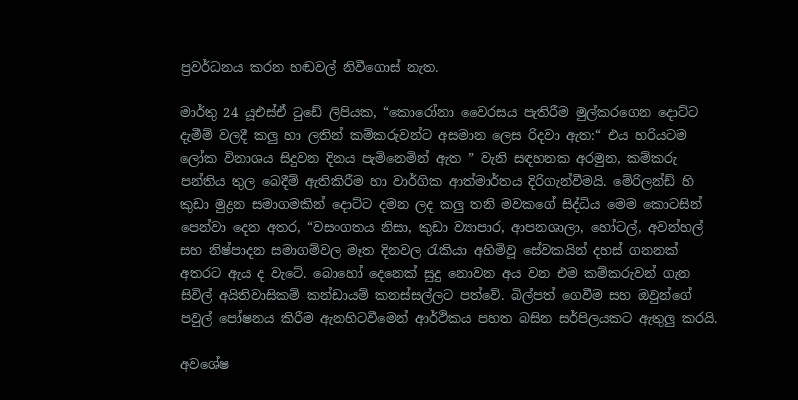ප්‍රවර්ධනය කරන හඬවල් නිවීගොස් නැත.

මාර්තු 24 යූඑස්ඒ ටුඩේ ලිපියක, “කොරෝනා වෛරසය පැතිරීම මුල්කරගෙන දොට්ට දැමීම් වලදී කලු හා ලතින් කම්කරුවන්ට අසමාන ලෙස රිදවා ඇත:“ එය හරියටම ලෝක විනාශය සිදුවන දිනය පැමිනෙමින් ඇත ” වැනි සඳහනක අරමුන, කම්කරු පන්තිය තුල බෙදීම් ඇතිකිරීම හා වාර්ගික ආත්මාර්තය දිරිගැන්වීමයි. මේරිලන්ඩ් හි කුඩා මුද්‍රන සමාගමකින් දොට්ට දමන ලද කලු තනි මවකගේ සිද්ධිය මෙම කොටසින් පෙන්වා දෙන අතර, “වසංගතය නිසා, කුඩා ව්‍යාපාර, ආපනශාලා, හෝටල්, අවන්හල් සහ නිෂ්පාදන සමාගම්වල මෑත දිනවල රැකියා අහිමිවූ සේවකයින් දහස් ගනනක් අතරට ඇය ද වැටේ. බොහෝ දෙනෙක් සුදු නොවන අය වන එම කම්කරුවන් ගැන සිවිල් අයිතිවාසිකම් කන්ඩායම් කනස්සල්ලට පත්වේ. බිල්පත් ගෙවීම සහ ඔවුන්ගේ පවුල් පෝෂනය කිරීම ඇනහිටවීමෙන් ආර්ථිකය පහත බසින සර්පිලයකට ඇතුලු කරයි.

අවශේෂ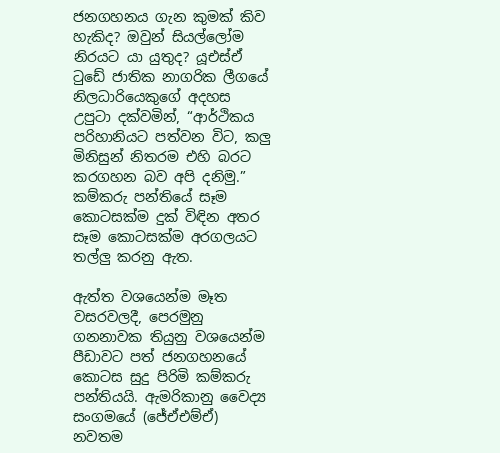ජනගහනය ගැන කුමක් කිව හැකිද? ඔවුන් සියල්ලෝම නිරයට යා යුතුද? යූඑස්ඒ ටුඩේ ජාතික නාගරික ලීගයේ නිලධාරියෙකුගේ අදහස උපුටා දක්වමින්, “ආර්ථිකය පරිහානියට පත්වන විට, කලු මිනිසුන් නිතරම එහි බරට කරගහන බව අපි දනිමු.” කම්කරු පන්තියේ සෑම කොටසක්ම දුක් විඳින අතර සෑම කොටසක්ම අරගලයට තල්ලු කරනු ඇත.

ඇත්ත වශයෙන්ම මෑත වසරවලදී, පෙරමුනු ගනනාවක තියුනු වශයෙන්ම පීඩාවට පත් ජනගහනයේ කොටස සුදු පිරිමි කම්කරු පන්තියයි. ඇමරිකානු වෛද්‍ය සංගමයේ (ජේඒඑම්ඒ) නවතම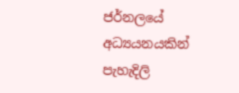ජර්නලයේ අධ්‍යයනයකින් පැහැදිලි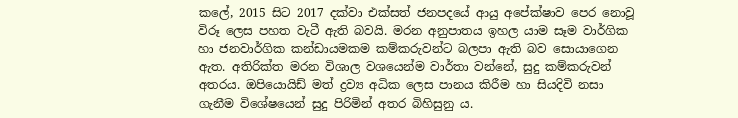කලේ, 2015 සිට 2017 දක්වා එක්සත් ජනපදයේ ආයු අපේක්ෂාව පෙර නොවූ විරූ ලෙස පහත වැටී ඇති බවයි. මරන අනුපාතය ඉහල යාම සෑම වාර්ගික හා ජනවාර්ගික කන්ඩායමකම කම්කරුවන්ට බලපා ඇති බව සොයාගෙන ඇත. අතිරික්ත මරන විශාල වශයෙන්ම වාර්තා වන්නේ, සුදු කම්කරුවන් අතරය. ඔපියොයිඩ් මත් ද්‍රව්‍ය අධික ලෙස පානය කිරීම හා සියදිවි නසා ගැනීම විශේෂයෙන් සුදු පිරිමින් අතර බිහිසුනු ය.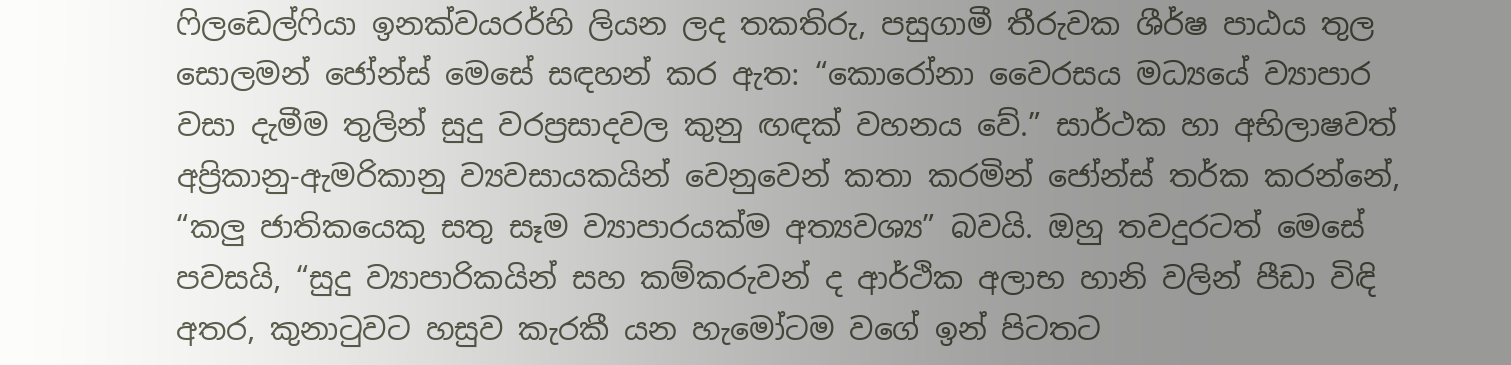ෆිලඩෙල්ෆියා ඉනක්වයරර්හි ලියන ලද තකතිරු, පසුගාමී තීරුවක ශීර්ෂ පාඨය තුල සොලමන් ජෝන්ස් මෙසේ සඳහන් කර ඇත: “කොරෝනා වෛරසය මධ්‍යයේ ව්‍යාපාර වසා දැමීම තුලින් සුදු වරප්‍රසාදවල කුනු ඟඳක් වහනය වේ.” සාර්ථක හා අභිලාෂවත් අප්‍රිකානු-ඇමරිකානු ව්‍යවසායකයින් වෙනුවෙන් කතා කරමින් ජෝන්ස් තර්ක කරන්නේ, “කලු ජාතිකයෙකු සතු සෑම ව්‍යාපාරයක්ම අත්‍යවශ්‍ය” බවයි. ඔහු තවදුරටත් මෙසේ පවසයි, “සුදු ව්‍යාපාරිකයින් සහ කම්කරුවන් ද ආර්ථික අලාභ හානි වලින් පීඩා විඳි අතර, කුනාටුවට හසුව කැරකී යන හැමෝටම වගේ ඉන් පිටතට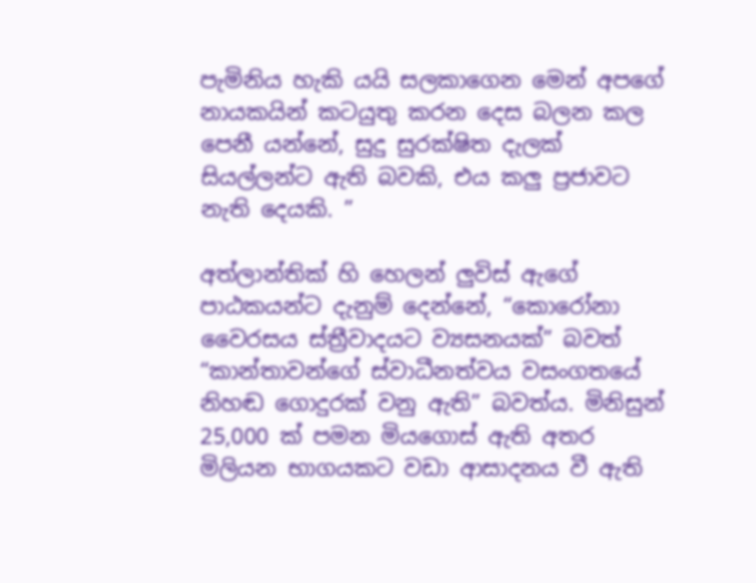පැමිනිය හැකි යයි සලකාගෙන මෙන් අපගේ නායකයින් කටයුතු කරන දෙස බලන කල පෙනී යන්නේ, සුදු සුරක්ෂිත දැලක් සියල්ලන්ට ඇති බවකි, එය කලු ප්‍රජාවට නැති දෙයකි. ”

අත්ලාන්තික් හි හෙලන් ලුවිස් ඇගේ පාඨකයන්ට දැනුම් දෙන්නේ, “කොරෝනා වෛරසය ස්ත්‍රීවාදයට ව්‍යසනයක්” බවත් “කාන්තාවන්ගේ ස්වාධීනත්වය වසංගතයේ නිහඬ ගොදුරක් වනු ඇති” බවත්ය. මිනිසුන් 25,000 ක් පමන මියගොස් ඇති අතර මිලියන භාගයකට වඩා ආසාදනය වී ඇති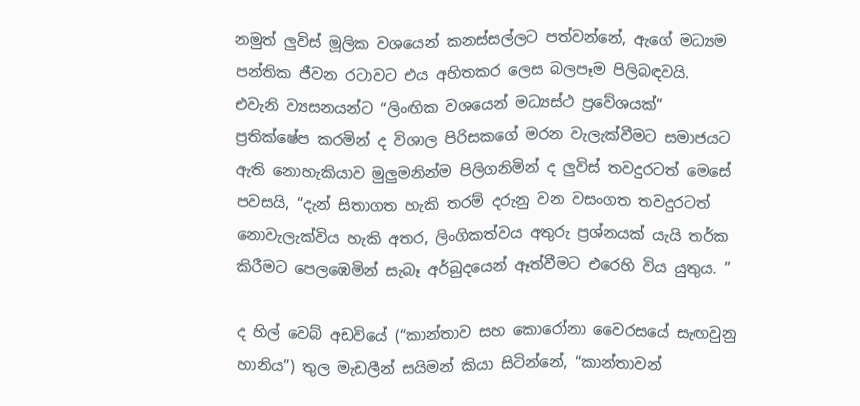නමුත් ලුවිස් මූලික වශයෙන් කනස්සල්ලට පත්වන්නේ, ඇගේ මධ්‍යම පන්තික ජීවන රටාවට එය අහිතකර ලෙස බලපෑම පිලිබඳවයි. එවැනි ව්‍යසනයන්ට “ලිංඟික වශයෙන් මධ්‍යස්ථ ප්‍රවේශයක්” ප්‍රතික්ෂේප කරමින් ද විශාල පිරිසකගේ මරන වැලැක්වීමට සමාජයට ඇති නොහැකියාව මුලුමනින්ම පිලිගනිමින් ද ලුවිස් තවදුරටත් මෙසේ පවසයි, “දැන් සිතාගත හැකි තරම් දරුනු වන වසංගත තවදුරටත් නොවැලැක්විය හැකි අතර, ලිංගිකත්වය අතුරු ප්‍රශ්නයක් යැයි තර්ක කිරීමට පෙලඹෙමින් සැබෑ අර්බුදයෙන් ඈත්වීමට එරෙහි විය යුතුය. ”

ද හිල් වෙබ් අඩවියේ (“කාන්තාව සහ කොරෝනා වෛරසයේ සැඟවුනු හානිය”) තුල මැඩලීන් සයිමන් කියා සිටින්නේ, “කාන්තාවන්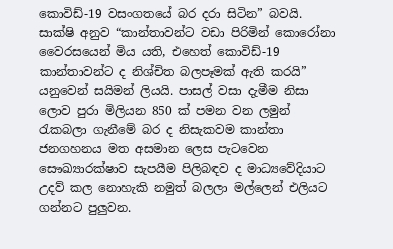කොවිඩ්-19 වසංගතයේ බර දරා සිටින” බවයි. සාක්ෂි අනුව “කාන්තාවන්ට වඩා පිරිමින් කොරෝනා වෛරසයෙන් මිය යති, එහෙත් කොවිඩ්-19 කාන්තාවන්ට ද නිශ්චිත බලපෑමක් ඇති කරයි” යනුවෙන් සයිමන් ලියයි. පාසල් වසා දැමීම නිසා ලොව පුරා මිලියන 850 ක් පමන වන ලමුන් රැකබලා ගැනීමේ බර ද නිසැකවම කාන්තා ජනගහනය මත අසමාන ලෙස පැටවෙන සෞඛ්‍යාරක්ෂාව සැපයීම පිලිබඳව ද මාධ්‍යවේදියාට උදව් කල නොහැකි නමුත් බලලා මල්ලෙන් එලියට ගන්නට පුලුවන.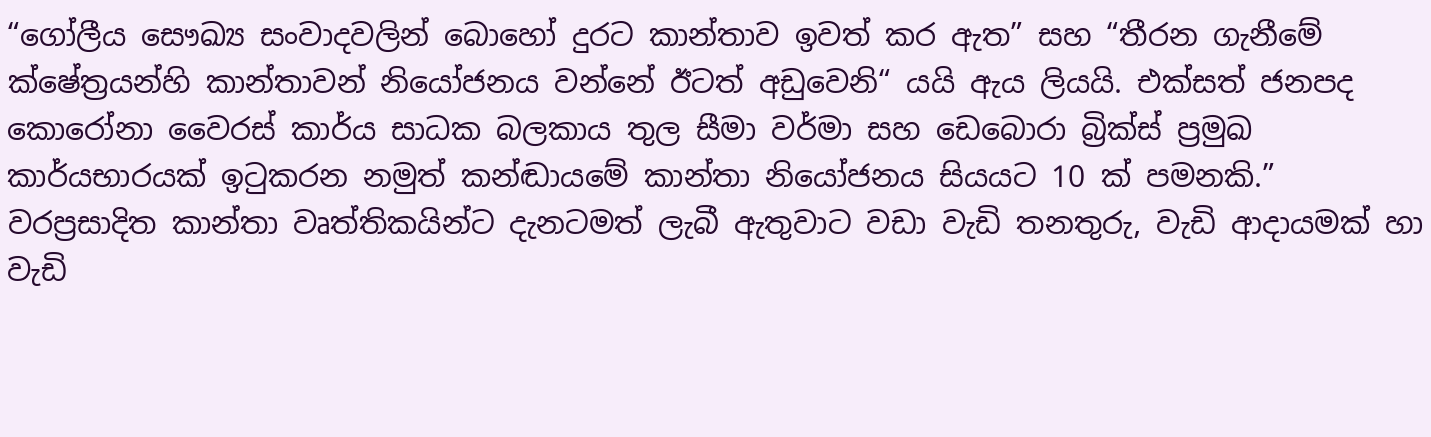“ගෝලීය සෞඛ්‍ය සංවාදවලින් බොහෝ දුරට කාන්තාව ඉවත් කර ඇත” සහ “තීරන ගැනීමේ ක්ෂේත්‍රයන්හි කාන්තාවන් නියෝජනය වන්නේ ඊටත් අඩුවෙනි“ යයි ඇය ලියයි. එක්සත් ජනපද කොරෝනා වෛරස් කාර්ය සාධක බලකාය තුල සීමා වර්මා සහ ඩෙබොරා බ්‍රික්ස් ප්‍රමුඛ කාර්යභාරයක් ඉටුකරන නමුත් කන්ඬායමේ කාන්තා නියෝජනය සියයට 10 ක් පමනකි.” වරප්‍රසාදිත කාන්තා වෘත්තිකයින්ට දැනටමත් ලැබී ඇතුවාට වඩා වැඩි තනතුරු, වැඩි ආදායමක් හා වැඩි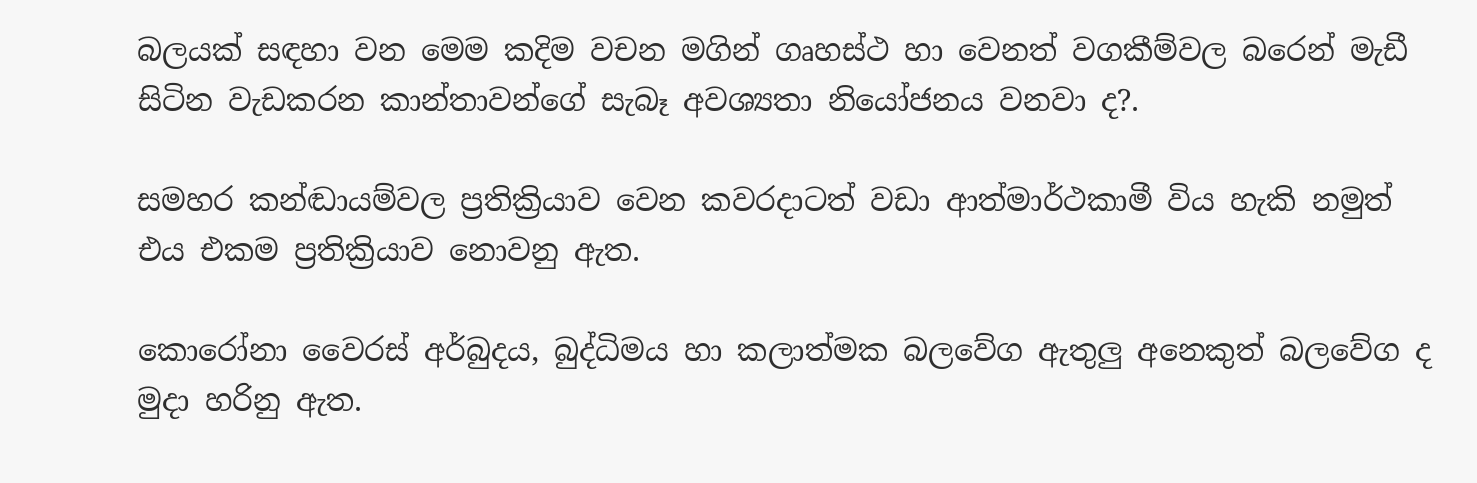බලයක් සඳහා වන මෙම කදිම වචන මගින් ගෘහස්ථ හා වෙනත් වගකීම්වල බරෙන් මැඩී සිටින වැඩකරන කාන්තාවන්ගේ සැබෑ අවශ්‍යතා නියෝජනය වනවා ද?.

සමහර කන්ඬායම්වල ප්‍රතික්‍රියාව වෙන කවරදාටත් වඩා ආත්මාර්ථකාමී විය හැකි නමුත් එය එකම ප්‍රතික්‍රියාව නොවනු ඇත.

කොරෝනා වෛරස් අර්බුදය, බුද්ධිමය හා කලාත්මක බලවේග ඇතුලු අනෙකුත් බලවේග ද මුදා හරිනු ඇත.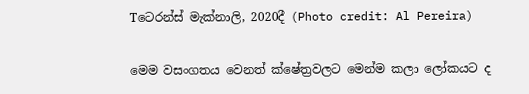Tටෙරන්ස් මැක්නාලි, 2020දී (Photo credit: Al Pereira)

මෙම වසංගතය වෙනත් ක්ෂේත්‍රවලට මෙන්ම කලා ලෝකයට ද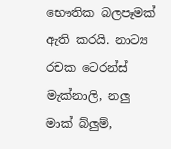භෞතික බලපෑමක් ඇති කරයි. නාට්‍ය රචක ටෙරන්ස් මැක්නාලි, නලු මාක් බ්ලුම්,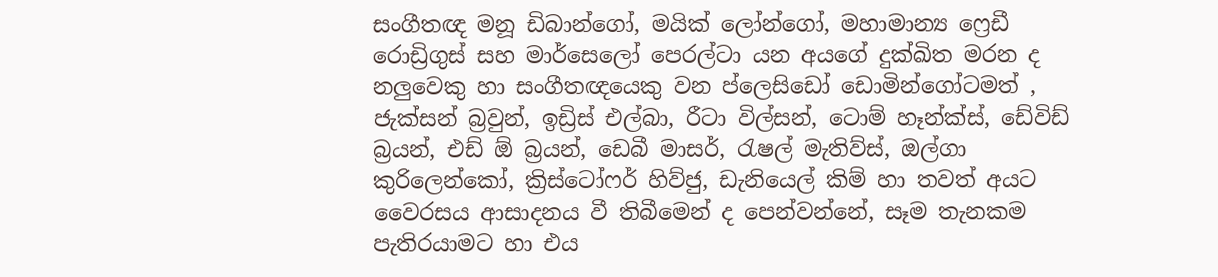සංගීතඥ මනූ ඩිබාන්ගෝ, මයික් ලෝන්ගෝ, මහාමාන්‍ය ෆ්‍රෙඩී රොඩ්‍රිගුස් සහ මාර්සෙලෝ පෙරල්ටා යන අයගේ දුක්ඛිත මරන ද නලුවෙකු හා සංගීතඥයෙකු වන ප්ලෙසිඩෝ ඩොමින්ගෝටමත් , ජැක්සන් බ්‍රවුන්, ඉඩ්‍රිස් එල්බා, රීටා විල්සන්, ටොම් හෑන්ක්ස්, ඩේවිඩ් බ්‍රයන්, එඩ් ඕ බ්‍රයන්, ඩෙබී මාසර්, රැෂල් මැතිව්ස්, ඔල්ගා කුරිලෙන්කෝ, ක්‍රිස්ටෝෆර් හිව්ජු, ඩැනියෙල් කිම් හා තවත් අයට වෛරසය ආසාදනය වී තිබීමෙන් ද පෙන්වන්නේ, සෑම තැනකම පැතිරයාමට හා එය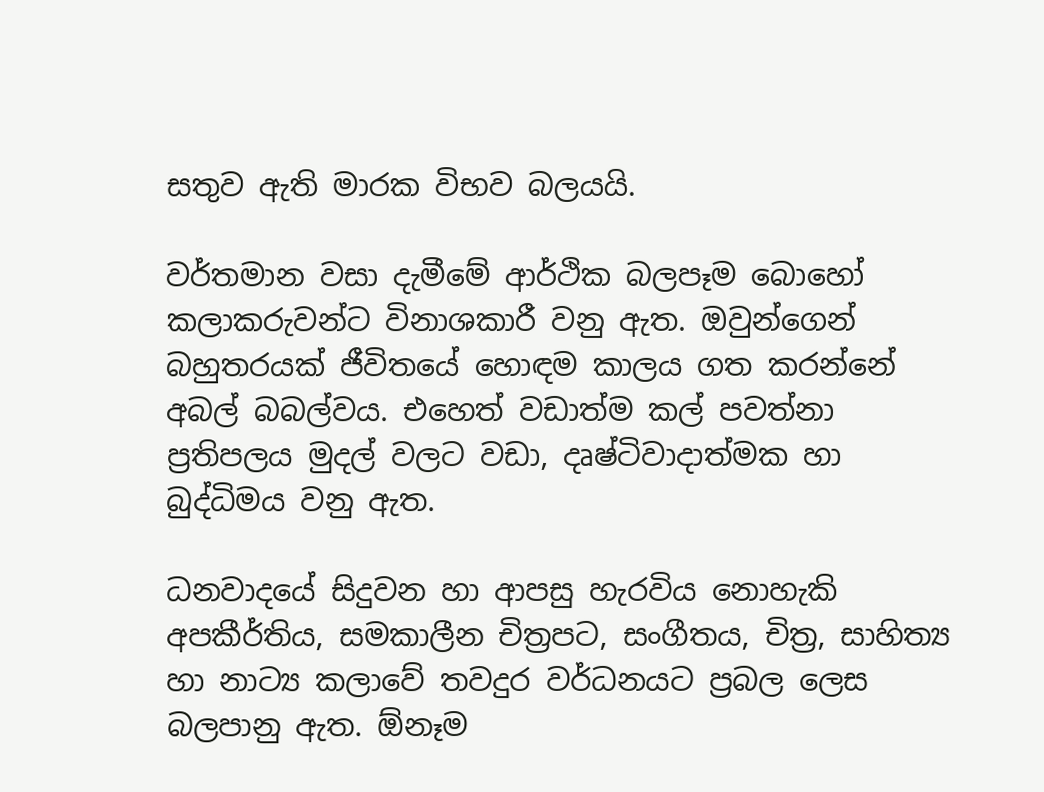සතුව ඇති මාරක විභව බලයයි.

වර්තමාන වසා දැමීමේ ආර්ථික බලපෑම බොහෝ කලාකරුවන්ට විනාශකාරී වනු ඇත. ඔවුන්ගෙන් බහුතරයක් ජීවිතයේ හොඳම කාලය ගත කරන්නේ අබල් බබල්වය. එහෙත් වඩාත්ම කල් පවත්නා ප්‍රතිපලය මුදල් වලට වඩා, දෘෂ්ටිවාදාත්මක හා බුද්ධිමය වනු ඇත.

ධනවාදයේ සිදුවන හා ආපසු හැරවිය නොහැකි අපකීර්තිය, සමකාලීන චිත්‍රපට, සංගීතය, චිත්‍ර, සාහිත්‍ය හා නාට්‍ය කලාවේ තවදුර වර්ධනයට ප්‍රබල ලෙස බලපානු ඇත. ඕනෑම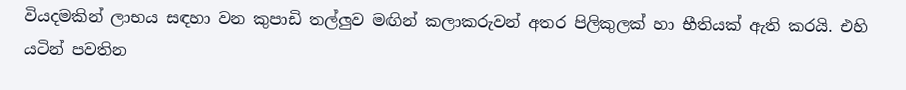වියදමකින් ලාභය සඳහා වන කුපාඩි තල්ලුව මඟින් කලාකරුවන් අතර පිලිකුලක් හා භීතියක් ඇති කරයි. එහි යටින් පවතින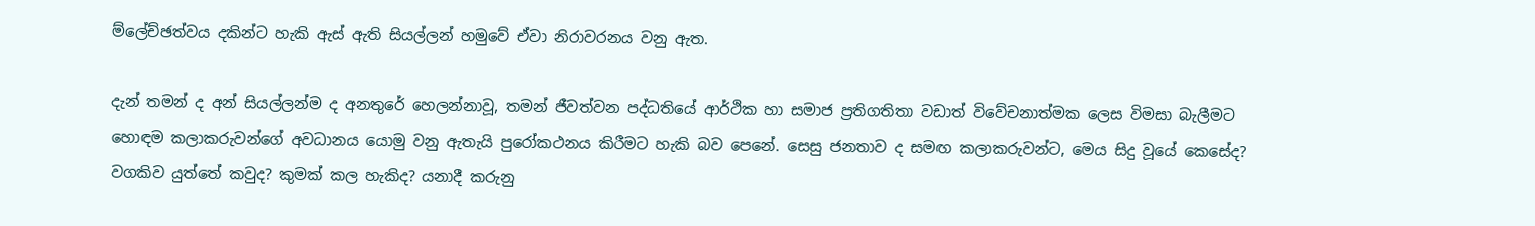ම්ලේච්ඡත්වය දකින්ට හැකි ඇස් ඇති සියල්ලන් හමුවේ ඒවා නිරාවරනය වනු ඇත.

දැන් තමන් ද අන් සියල්ලන්ම ද අනතුරේ හෙලන්නාවූ, තමන් ජීවත්වන පද්ධතියේ ආර්ථික හා සමාජ ප්‍රතිගතිතා වඩාත් විවේචනාත්මක ලෙස විමසා බැලීමට හොඳම කලාකරුවන්ගේ අවධානය යොමු වනු ඇතැයි පුරෝකථනය කිරීමට හැකි බව පෙනේ. සෙසු ජනතාව ද සමඟ කලාකරුවන්ට, මෙය සිදු වූයේ කෙසේද? වගකිව යුත්තේ කවුද? කුමක් කල හැකිද? යනාදී කරුනු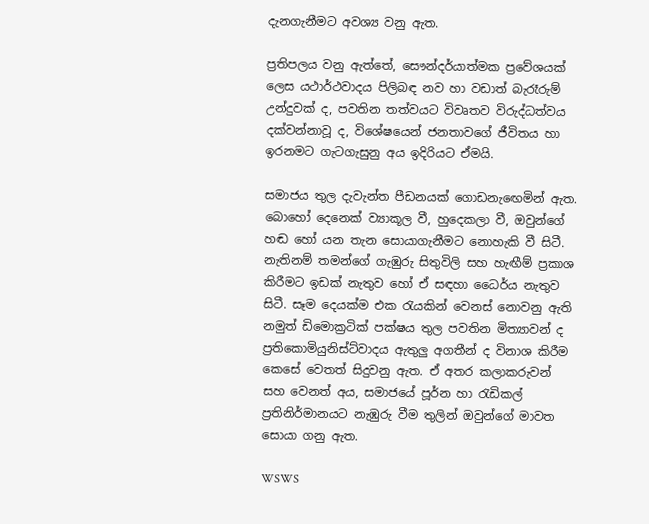දැනගැනීමට අවශ්‍ය වනු ඇත.

ප්‍රතිපලය වනු ඇත්තේ, සෞන්දර්යාත්මක ප්‍රවේශයක් ලෙස යථාර්ථවාදය පිලිබඳ නව හා වඩාත් බැරෑරුම් උන්දුවක් ද, පවතින තත්වයට විවෘතව විරුද්ධත්වය දක්වන්නාවූ ද, විශේෂයෙන් ජනතාවගේ ජීවිතය හා ඉරනමට ගැටගැසුනු අය ඉදිරියට ඒමයි.

සමාජය තුල දැවැන්ත පීඩනයක් ගොඩනැඟෙමින් ඇත. බොහෝ දෙනෙක් ව්‍යාකූල වී, හුදෙකලා වී, ඔවුන්ගේ හඬ හෝ යන තැන සොයාගැනීමට නොහැකි වී සිටී. නැතිනම් තමන්ගේ ගැඹුරු සිතුවිලි සහ හැඟීම් ප්‍රකාශ කිරීමට ඉඩක් නැතුව හෝ ඒ සඳහා ධෛර්ය නැතුව සිටී. සෑම දෙයක්ම එක රැයකින් වෙනස් නොවනු ඇති නමුත් ඩිමොක්‍රටික් පක්ෂය තුල පවතින මිත්‍යාවන් ද ප්‍රතිකොමියුනිස්ට්වාදය ඇතුලු අගතීන් ද විනාශ කිරීම කෙසේ වෙතත් සිදුවනු ඇත. ඒ අතර කලාකරුවන් සහ වෙනත් අය, සමාජයේ පූර්න හා රැඩිකල් ප්‍රතිනිර්මානයට නැඹුරු වීම තුලින් ඔවුන්ගේ මාවත සොයා ගනු ඇත.

WSWS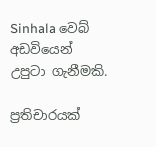Sinhala වෙබ් අඩවියෙන් උපුටා ගැනීමකි.

ප්‍රතිචාරයක්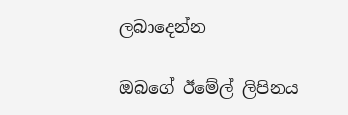ලබාදෙන්න

ඔබගේ ඊමේල් ලිපිනය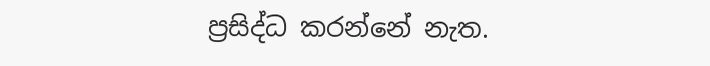ප්‍රසිද්ධ කරන්නේ නැත.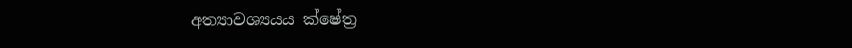අත්‍යාවශ්‍යයය ක්ෂේත්‍ර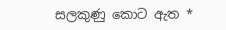සලකුණු කොට ඇත *